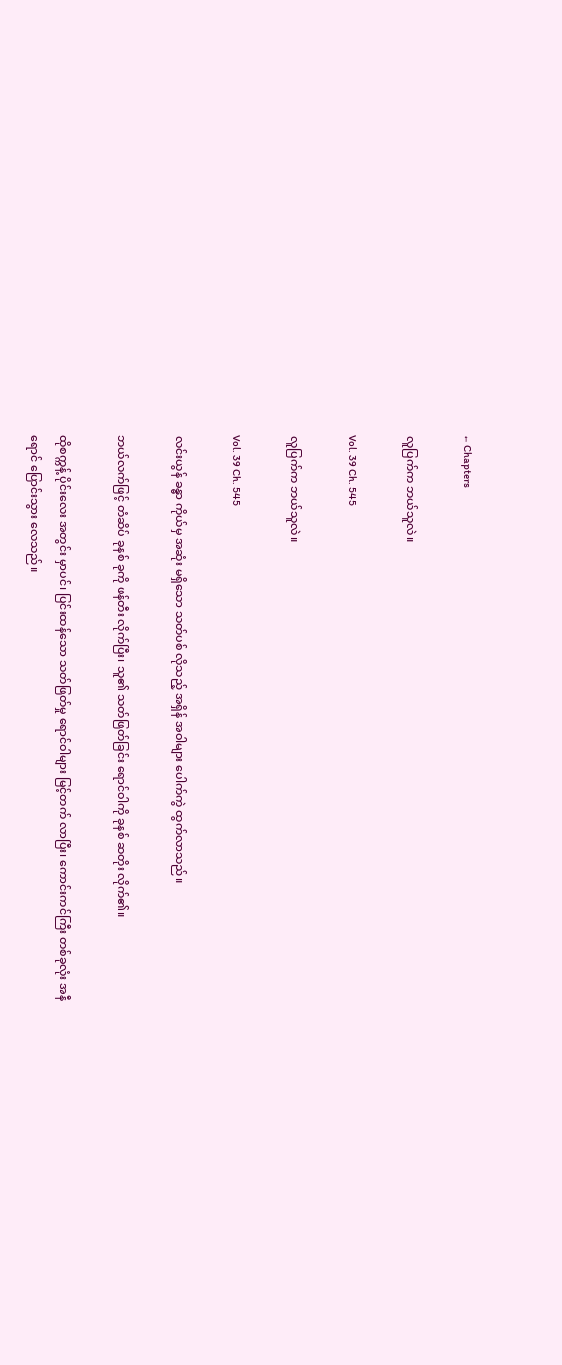← Chapters

လူပြက်က ဘယ်သူလဲ။

Vol. 39 Ch. 545

လူပြက်က ဘယ်သူလဲ။

Vol. 39 Ch. 545

လင်းယွန် ခန္ဓာ ကိုယ်မှ အဆုံး မရှိသော သတ်ပစ် လိုသည့် အရှိန် အဝါများ ပေါက်ကွဲ ထွက်လာသည်။

ဘယ်လက်ဖြင့် တံဆိပ် ခုနစ် ခုကို ဖန်တီး လိုက်ပြီး၊ သူ၏ သတ်ဖြတ်ခြင်း ရောင်ဝါကို ခုနစ် ဆတိုး လိုက်၏။

ထိုစက္ကန့် ပိုင်းလေး အတွင်း မှာပင်၊ ပြင်းထန်သော သတ်ဖြတ်မှု ရောင်ဝါများ မြင့်တက် လာပြီး၊ ကောင်းကင်ကြီး တစ်ခုလုံး အနီရောင် ပြောင်းသွား လေသည်။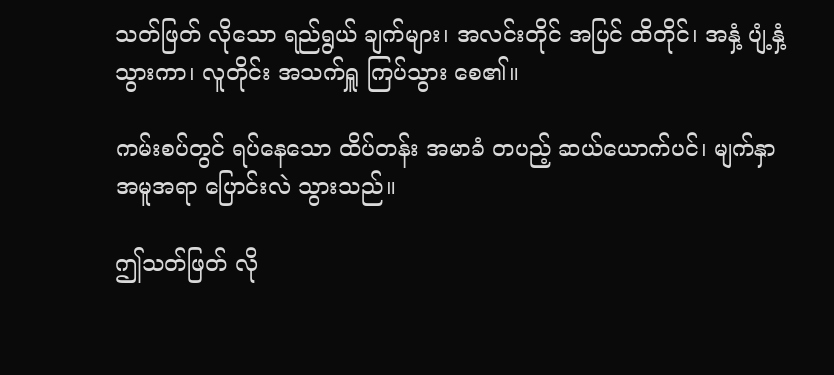သတ်ဖြတ် လိုသော ရည်ရွယ် ချက်များ၊ အလင်းတိုင် အပြင် ထိတိုင်၊ အနှံ့ ပျံ့နှံ့ သွားကာ၊ လူတိုင်း အသက်ရှူ ကြပ်သွား စေ၏။

ကမ်းစပ်တွင် ရပ်နေသော ထိပ်တန်း အမာခံ တပည့် ဆယ်ယောက်ပင်၊ မျက်နှာ အမူအရာ ပြောင်းလဲ သွားသည်။

ဤသတ်ဖြတ် လို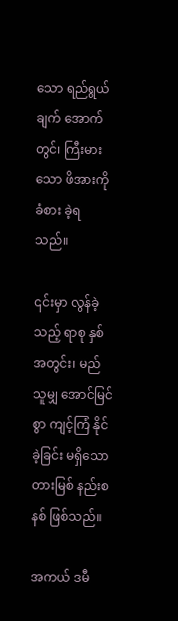သော ရည်ရွယ်ချက် အောက်တွင်၊ ကြီးမားသော ဖိအားကို ခံစား ခဲ့ရ သည်။

၎င်းမှာ လွန်ခဲ့သည့် ရာစု နှစ် အတွင်း၊ မည်သူမျှ အောင်မြင်စွာ ကျင့်ကြံ နိုင်ခဲ့ခြင်း မရှိသော တားမြစ် နည်းစနစ် ဖြစ်သည်။

အကယ် ဒမီ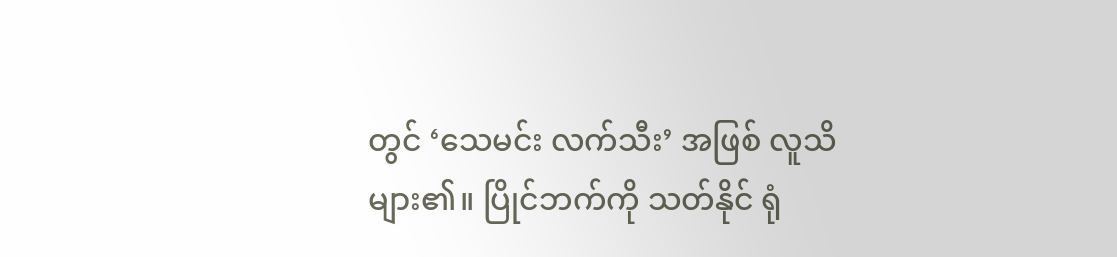တွင် ‘သေမင်း လက်သီး’ အဖြစ် လူသိ များ၏။ ပြိုင်ဘက်ကို သတ်နိုင် ရုံ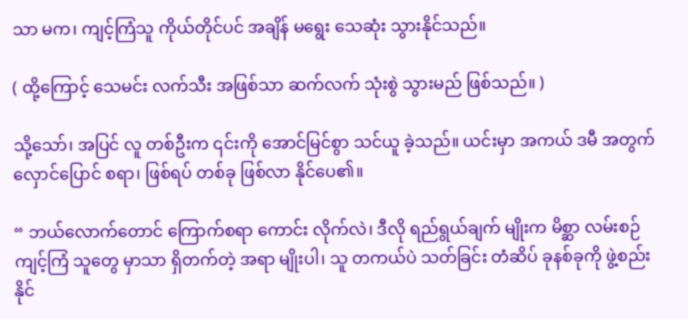သာ မက၊ ကျင့်ကြံသူ ကိုယ်တိုင်ပင် အချိန် မရွေး သေဆုံး သွားနိုင်သည်။

( ထို့ကြောင့် သေမင်း လက်သီး အဖြစ်သာ ဆက်လက် သုံးစွဲ သွားမည် ဖြစ်သည်။ )

သို့သော်၊ အပြင် လူ တစ်ဦးက ၎င်းကို အောင်မြင်စွာ သင်ယူ ခဲ့သည်။ ယင်းမှာ အကယ် ဒမီ အတွက် လှောင်ပြောင် စရာ၊ ဖြစ်ရပ် တစ်ခု ဖြစ်လာ နိုင်ပေ၏။

“ ဘယ်လောက်တောင် ကြောက်စရာ ကောင်း လိုက်လဲ၊ ဒီလို ရည်ရွယ်ချက် မျိုးက မိစ္ဆာ လမ်းစဉ် ကျင့်ကြံ သူတွေ မှာသာ ရှိတက်တဲ့ အရာ မျိုးပါ၊ သူ တကယ်ပဲ သတ်ခြင်း တံဆိပ် ခုနစ်ခုကို ဖွဲ့စည်း နိုင်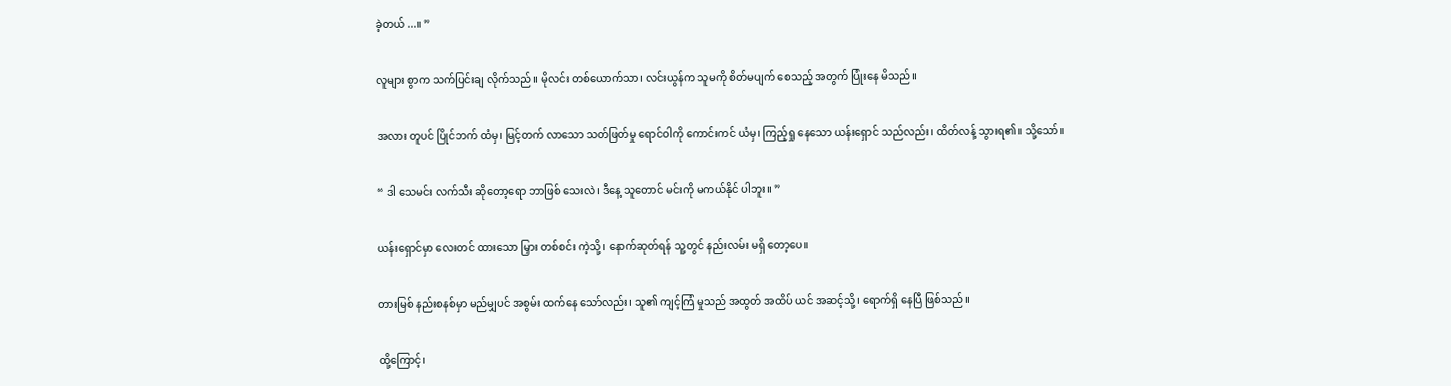ခဲ့တယ် ...။ ”

လူများ စွာက သက်ပြင်းချ လိုက်သည်။ မိုလင်း တစ်ယောက်သာ၊ လင်းယွန်က သူမကို စိတ်မပျက် စေသည့် အတွက် ပြုံးနေ မိသည်။

အလား တူပင် ပြိုင်ဘက် ထံမှ၊ မြင့်တက် လာသော သတ်ဖြတ်မှု ရောင်ဝါကို ကောင်းကင် ယံမှ၊ ကြည့်ရှု နေသော ယန်းရှောင် သည်လည်း၊ ထိတ်လန့် သွားရ၏။ သို့သော်။

“ ဒါ သေမင်း လက်သီး ဆိုတော့ရော ဘာဖြစ် သေးလဲ၊ ဒီနေ့ သူတောင် မင်းကို မကယ်နိုင် ပါဘူး။ ”

ယန်းရှောင်မှာ လေးတင် ထားသော မြှား တစ်စင်း ကဲ့သို့၊ နောက်ဆုတ်ရန် သူ့တွင် နည်းလမ်း မရှိ တော့ပေ။

တားမြစ် နည်းစနစ်မှာ မည်မျှပင် အစွမ်း ထက်နေ သော်လည်း၊ သူ၏ ကျင့်ကြံ မှုသည် အထွတ် အထိပ် ယင် အဆင့်သို့၊ ရောက်ရှိ နေပြီ ဖြစ်သည်။

ထို့ကြောင့်၊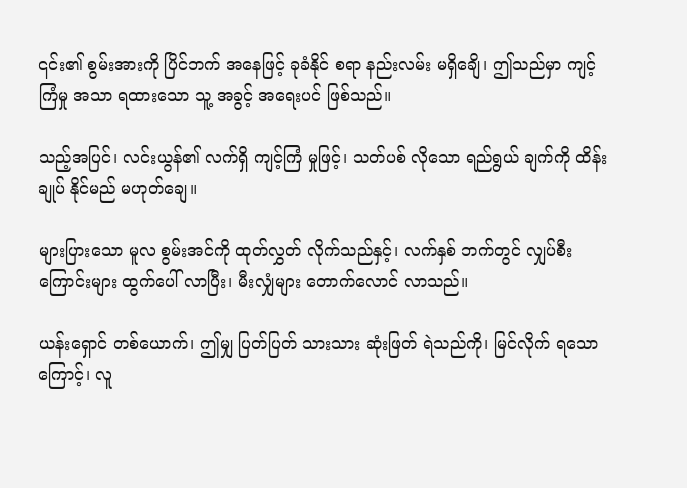၎င်း၏ စွမ်းအားကို ပြိင်ဘက် အနေဖြင့် ခုခံနိုင် စရာ နည်းလမ်း မရှိချေိ၊ ဤသည်မှာ ကျင့်ကြံမှု အသာ ရထားသော သူ့ အခွင့် အရေးပင် ဖြစ်သည်။

သည့်အပြင်၊ လင်းယွန်၏ လက်ရှိ ကျင့်ကြံ မှုဖြင့်၊ သတ်ပစ် လိုသော ရည်ရွယ် ချက်ကို ထိန်းချုပ် နိုင်မည် မဟုတ်ချေ။

များပြားသော မူလ စွမ်းအင်ကို ထုတ်လွှတ် လိုက်သည်နှင့်၊ လက်နှစ် ဘက်တွင် လျှပ်စီး ကြောင်းများ ထွက်ပေါ် လာပြီး၊ မီးလျှံများ တောက်လောင် လာသည်။

ယန်းရှောင် တစ်ယောက်၊ ဤမျှ ပြတ်ပြတ် သားသား ဆုံးဖြတ် ရဲသည်ကို၊ မြင်လိုက် ရသော ကြောင့်၊ လူ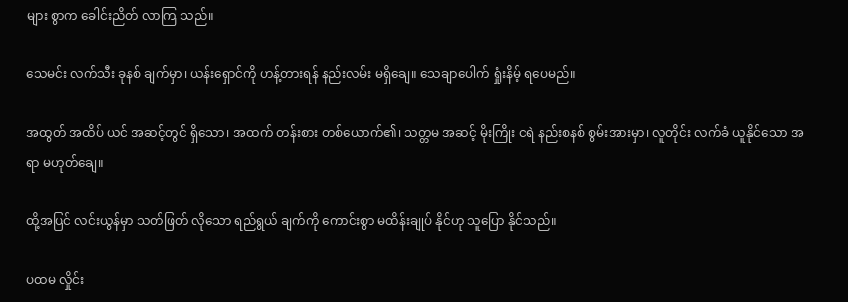များ စွာက ခေါင်းညိတ် လာကြ သည်။

သေမင်း လက်သီး ခုနစ် ချက်မှာ၊ ယန်းရှောင်ကို ဟန့်တားရန် နည်းလမ်း မရှိချေ။ သေချာပေါက် ရှုံးနိမ့် ရပေမည်။

အထွတ် အထိပ် ယင် အဆင့်တွင် ရှိသော၊ အထက် တန်းစား တစ်ယောက်၏၊ သတ္တမ အဆင့် မိုးကြိုး ငရဲ နည်းစနစ် စွမ်းအားမှာ၊ လူတိုင်း လက်ခံ ယူနိုင်သော အရာ မဟုတ်ချေ။

ထို့အပြင် လင်းယွန်မှာ သတ်ဖြတ် လိုသော ရည်ရွယ် ချက်ကို ကောင်းစွာ မထိန်းချုပ် နိုင်ဟု သူပြော နိုင်သည်။

ပထမ လှိုင်း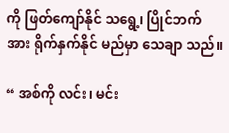ကို ဖြတ်ကျော်နိုင် သရွေ့၊ ပြိုင်ဘက်အား ရိုက်နှက်နိုင် မည်မှာ သေချာ သည်။

“ အစ်ကို လင်း၊ မင်း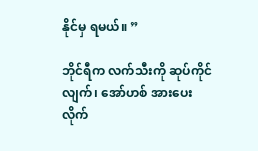နိုင်မှ ရမယ်။ ”

ဘိုင်ရီက လက်သီးကို ဆုပ်ကိုင်လျက်၊ အော်ဟစ် အားပေး လိုက်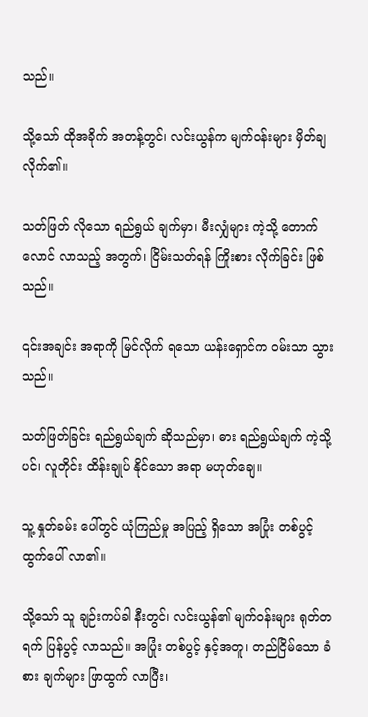သည်။

သို့သော် ထိုအခိုက် အတန့်တွင်၊ လင်းယွန်က မျက်ဝန်းများ မှိတ်ချ လိုက်၏။

သတ်ဖြတ် လိုသော ရည်ရွယ် ချက်မှာ၊ မီးလျှံများ ကဲ့သို့ တောက်လောင် လာသည့် အတွက်၊ ငြိမ်းသတ်ရန် ကြိုးစား လိုက်ခြင်း ဖြစ်သည်။

၎င်းအချင်း အရာကို မြင်လိုက် ရသော ယန်းရှောင်က ဝမ်းသာ သွားသည်။

သတ်ဖြတ်ခြင်း ရည်ရွယ်ချက် ဆိုသည်မှာ၊ ဓား ရည်ရွယ်ချက် ကဲ့သို့ပင်၊ လူတိုင်း ထိန်းချုပ် နိုင်သော အရာ မဟုတ်ချေ။

သူ့ နှုတ်ခမ်း ပေါ်တွင် ယုံကြည်မှု အပြည့် ရှိသော အပြုံး တစ်ပွင့် ထွက်ပေါ် လာ၏။

သို့သော် သူ ချဉ်းကပ်ခါ နီးတွင်၊ လင်းယွန်၏ မျက်ဝန်းများ ရုတ်တရက် ပြန်ပွင့် လာသည်။ အပြုံး တစ်ပွင့် နှင့်အတူ၊ တည်ငြိမ်သော ခံစား ချက်များ ဖြာထွက် လာပြီး၊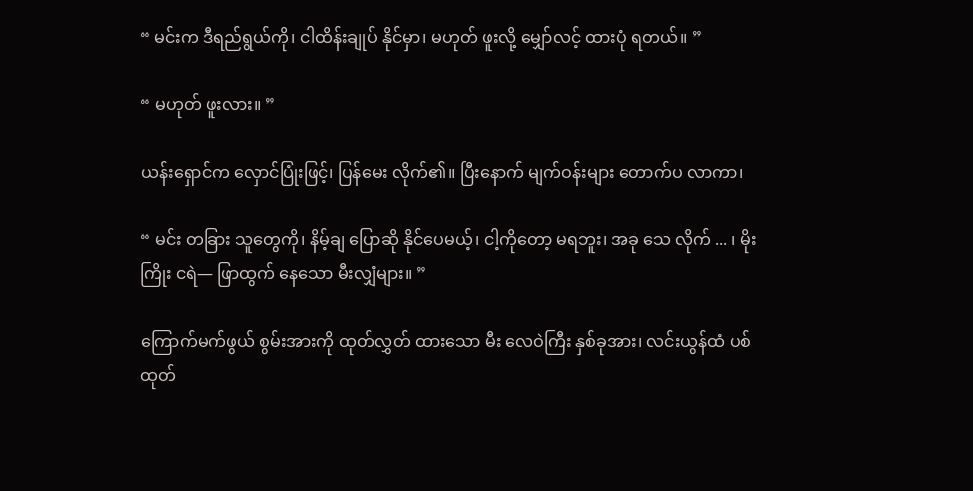“ မင်းက ဒီရည်ရွယ်ကို၊ ငါထိန်းချုပ် နိုင်မှာ၊ မဟုတ် ဖူးလို့ မျှော်လင့် ထားပုံ ရတယ်။ ”

“ မဟုတ် ဖူးလား။ ”

ယန်းရှောင်က လှောင်ပြုံးဖြင့်၊ ပြန်မေး လိုက်၏။ ပြီးနောက် မျက်ဝန်းများ တောက်ပ လာကာ၊

“ မင်း တခြား သူတွေကို၊ နိမ့်ချ ပြောဆို နိုင်ပေမယ့်၊ ငါ့ကိုတော့ မရဘူး၊ အခု သေ လိုက် ... ၊ မိုးကြိုး ငရဲ— ဖြာထွက် နေသော မီးလျှံများ။ ”

ကြောက်မက်ဖွယ် စွမ်းအားကို ထုတ်လွှတ် ထားသော မီး လေဝဲကြီး နှစ်ခုအား၊ လင်းယွန်ထံ ပစ်ထုတ်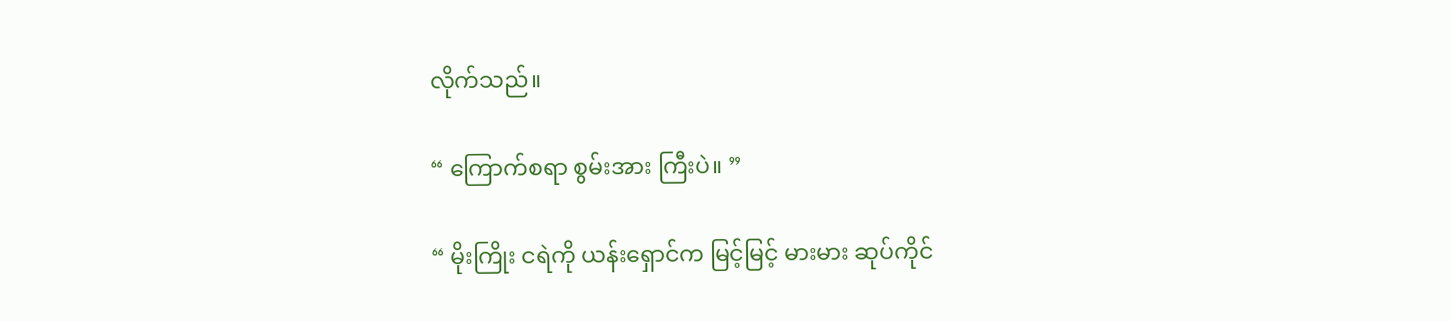လိုက်သည်။

“ ကြောက်စရာ စွမ်းအား ကြီးပဲ။ ”

“ မိုးကြိုး ငရဲကို ယန်းရှောင်က မြင့်မြင့် မားမား ဆုပ်ကိုင်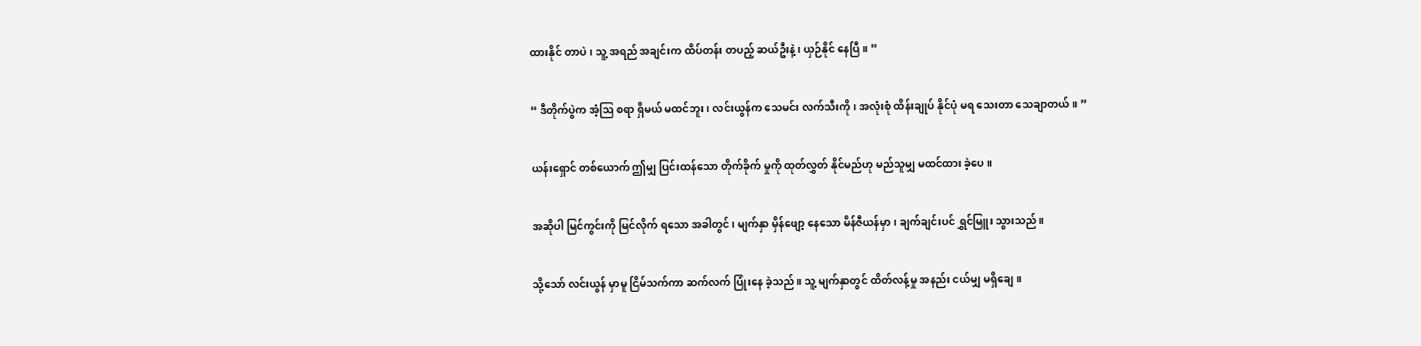ထားနိုင် တာပဲ၊ သူ့ အရည် အချင်းက ထိပ်တန်း တပည့် ဆယ်ဦးနဲ့၊ ယှဉ်နိုင် နေပြီ။ ”

“ ဒီတိုက်ပွဲက အံ့ဩ စရာ ရှိမယ် မထင်ဘူး၊ လင်းယွန်က သေမင်း လက်သီးကို၊ အလုံးစုံ ထိန်းချုပ် နိုင်ပုံ မရ သေးတာ သေချာတယ်။ ”

ယန်းရှောင် တစ်ယောက် ဤမျှ ပြင်းထန်သော တိုက်ခိုက် မှုကို ထုတ်လွှတ် နိုင်မည်ဟု မည်သူမျှ မထင်ထား ခဲ့ပေ။

အဆိုပါ မြင်ကွင်းကို မြင်လိုက် ရသော အခါတွင်၊ မျက်နှာ မှိန်ဖျော့ နေသော မိန်ဇီယန်မှာ၊ ချက်ချင်းပင် ရွှင်မြူး သွားသည်။

သို့သော် လင်းယွန် မှာမူ ငြိမ်သက်ကာ ဆက်လက် ပြုံးနေ ခဲ့သည်။ သူ့ မျက်နှာတွင် ထိတ်လန့်မှု အနည်း ငယ်မျှ မရှိချေ။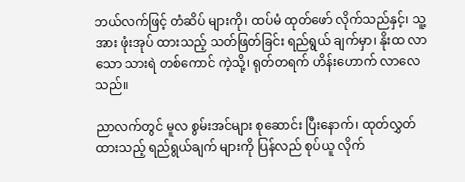ဘယ်လက်ဖြင့် တံဆိပ် များကို၊ ထပ်မံ ထုတ်ဖော် လိုက်သည်နှင့်၊ သူ့အား ဖုံးအုပ် ထားသည့် သတ်ဖြတ်ခြင်း ရည်ရွယ် ချက်မှာ၊ နိုးထ လာသော သားရဲ တစ်ကောင် ကဲ့သို့၊ ရုတ်တရက် ဟိန်းဟောက် လာလေသည်။

ညာလက်တွင် မူလ စွမ်းအင်များ စုဆောင်း ပြီးနောက်၊ ထုတ်လွှတ် ထားသည့် ရည်ရွယ်ချက် များကို ပြန်လည် စုပ်ယူ လိုက်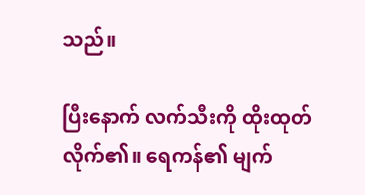သည်။

ပြီးနောက် လက်သီးကို ထိုးထုတ် လိုက်၏။ ရေကန်၏ မျက်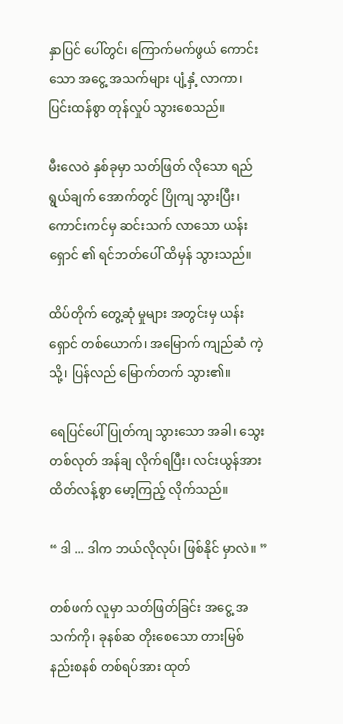နှာပြင် ပေါ်တွင်၊ ကြောက်မက်ဖွယ် ကောင်းသော အငွေ့ အသက်များ ပျံ့နှံ့ လာကာ၊ ပြင်းထန်စွာ တုန်လှုပ် သွားစေသည်။

မီးလေဝဲ နှစ်ခုမှာ သတ်ဖြတ် လိုသော ရည်ရွယ်ချက် အောက်တွင် ပြိုကျ သွားပြီး၊ ကောင်းကင်မှ ဆင်းသက် လာသော ယန်းရှောင် ၏ ရင်ဘတ်ပေါ် ထိမှန် သွားသည်။

ထိပ်တိုက် တွေ့ဆုံ မှုများ အတွင်းမှ ယန်းရှောင် တစ်ယောက်၊ အမြောက် ကျည်ဆံ ကဲ့သို့၊ ပြန်လည် မြောက်တက် သွား၏။

ရေပြင်ပေါ် ပြုတ်ကျ သွားသော အခါ၊ သွေးတစ်လုတ် အန်ချ လိုက်ရပြီး၊ လင်းယွန်အား ထိတ်လန့်စွာ မော့ကြည့် လိုက်သည်။

“ ဒါ ... ဒါက ဘယ်လိုလုပ်၊ ဖြစ်နိုင် မှာလဲ။ ”

တစ်ဖက် လူမှာ သတ်ဖြတ်ခြင်း အငွေ့ အသက်ကို၊ ခုနစ်ဆ တိုးစေသော တားမြစ် နည်းစနစ် တစ်ရပ်အား ထုတ်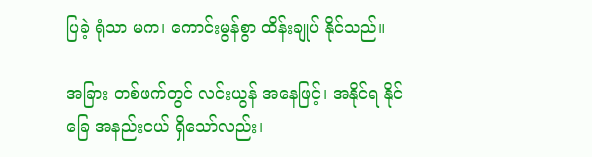ပြခဲ့ ရုံသာ မက၊ ကောင်းမွန်စွာ ထိန်းချုပ် နိုင်သည်။

အခြား တစ်ဖက်တွင် လင်းယွန် အနေဖြင့်၊ အနိုင်ရ နိုင်ခြေ အနည်းငယ် ရှိသော်လည်း၊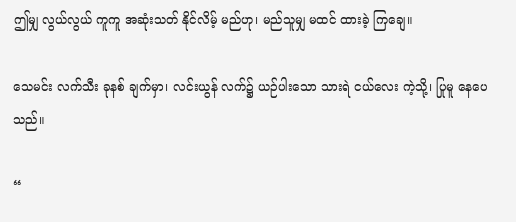ဤမျှ လွယ်လွယ် ကူကူ အဆုံးသတ် နိုင်လိမ့် မည်ဟု၊ မည်သူမျှ မထင် ထားခဲ့ ကြချေ။

သေမင်း လက်သီး ခုနစ် ချက်မှာ၊ လင်းယွန် လက်၌ ယဉ်ပါးသော သားရဲ ငယ်လေး ကဲ့သို့၊ ပြုမူ နေပေသည်။

“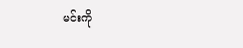မင်းကို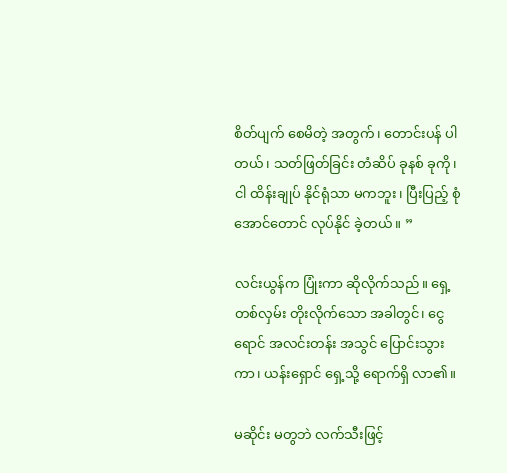စိတ်ပျက် စေမိတဲ့ အတွက်၊ တောင်းပန် ပါတယ်၊ သတ်ဖြတ်ခြင်း တံဆိပ် ခုနစ် ခုကို၊ ငါ ထိန်းချုပ် နိုင်ရုံသာ မကဘူး၊ ပြီးပြည့် စုံအောင်တောင် လုပ်နိုင် ခဲ့တယ်။ ”

လင်းယွန်က ပြုံးကာ ဆိုလိုက်သည်။ ရှေ့တစ်လှမ်း တိုးလိုက်သော အခါတွင်၊ ငွေရောင် အလင်းတန်း အသွင် ပြောင်းသွားကာ၊ ယန်းရှောင် ရှေ့သို့ ရောက်ရှိ လာ၏။

မဆိုင်း မတွဘဲ လက်သီးဖြင့်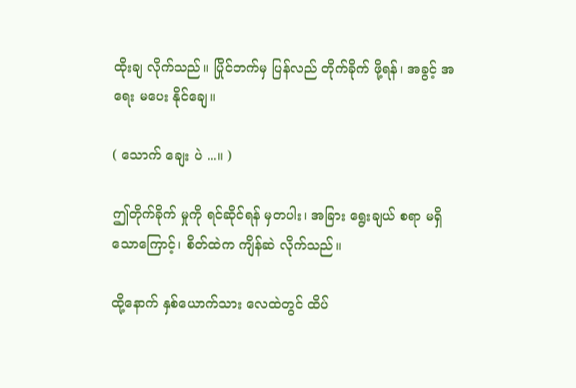ထိုးချ လိုက်သည်။ ပြိုင်ဘက်မှ ပြန်လည် တိုက်ခိုက် ဖို့ရန်၊ အခွင့် အရေး မပေး နိုင်ချေ။

( သောက် ချေး ပဲ ...။ )

ဤတိုက်ခိုက် မှုကို ရင်ဆိုင်ရန် မှတပါး၊ အခြား ရွေးချယ် စရာ မရှိ သောကြောင့်၊ စိတ်ထဲက ကျိန်ဆဲ လိုက်သည်။

ထို့နောက် နှစ်ယောက်သား လေထဲတွင် ထိပ်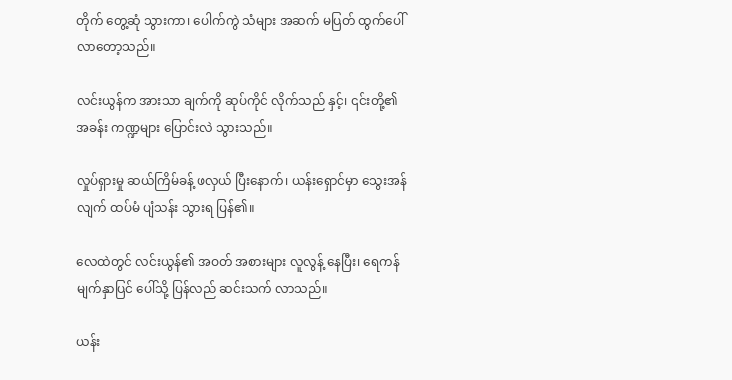တိုက် တွေ့ဆုံ သွားကာ၊ ပေါက်ကွဲ သံများ အဆက် မပြတ် ထွက်ပေါ် လာတော့သည်။

လင်းယွန်က အားသာ ချက်ကို ဆုပ်ကိုင် လိုက်သည် နှင့်၊ ၎င်းတို့၏ အခန်း ကဏ္ဍများ ပြောင်းလဲ သွားသည်။

လှုပ်ရှားမှု ဆယ်ကြိမ်ခန့် ဖလှယ် ပြီးနောက်၊ ယန်းရှောင်မှာ သွေးအန်လျက် ထပ်မံ ပျံသန်း သွားရ ပြန်၏။

လေထဲတွင် လင်းယွန်၏ အဝတ် အစားများ လူလွန့် နေပြီး၊ ရေကန် မျက်နှာပြင် ပေါ်သို့ ပြန်လည် ဆင်းသက် လာသည်။

ယန်း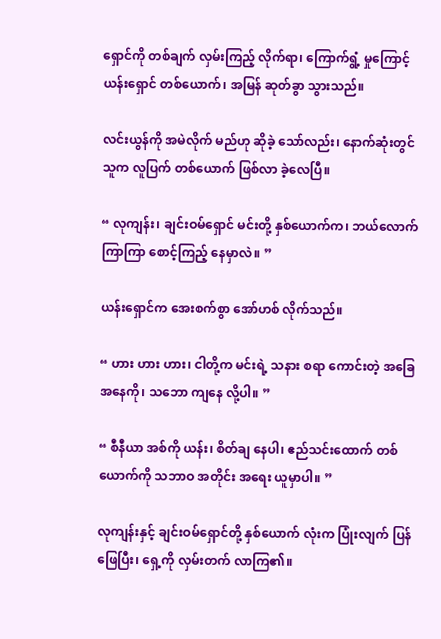ရှောင်ကို တစ်ချက် လှမ်းကြည့် လိုက်ရာ၊ ကြောက်ရွံ့ မှုကြောင့် ယန်းရှောင် တစ်ယောက်၊ အမြန် ဆုတ်ခွာ သွားသည်။

လင်းယွန်ကို အမဲလိုက် မည်ဟု ဆိုခဲ့ သော်လည်း၊ နောက်ဆုံးတွင် သူက လူပြက် တစ်ယောက် ဖြစ်လာ ခဲ့လေပြီ။

“ လုကျန်း၊ ချင်းဝမ်ရှောင် မင်းတို့ နှစ်ယောက်က၊ ဘယ်လောက် ကြာကြာ စောင့်ကြည့် နေမှာလဲ။ ”

ယန်းရှောင်က အေးစက်စွာ အော်ဟစ် လိုက်သည်။

“ ဟား ဟား ဟား၊ ငါတို့က မင်းရဲ့ သနား စရာ ကောင်းတဲ့ အခြေ အနေကို၊ သဘော ကျနေ လို့ပါ။ ”

“ စီနီယာ အစ်ကို ယန်း၊ စိတ်ချ နေပါ၊ ဧည်သင်းထောက် တစ်ယောက်ကို သဘာဝ အတိုင်း အရေး ယူမှာပါ။ ”

လုကျန်းနှင့် ချင်းဝမ်ရှောင်တို့ နှစ်ယောက် လုံးက ပြုံးလျက် ပြန်ဖြေပြီး၊ ရှေ့ကို လှမ်းတက် လာကြ၏။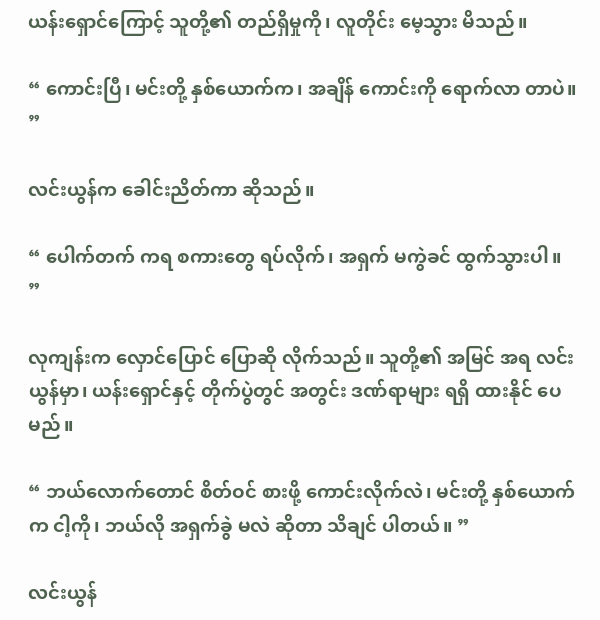ယန်းရှောင်ကြောင့် သူတို့၏ တည်ရှိမှုကို၊ လူတိုင်း မေ့သွား မိသည်။

“ ကောင်းပြီ၊ မင်းတို့ နှစ်ယောက်က၊ အချိန် ကောင်းကို ရောက်လာ တာပဲ။ ”

လင်းယွန်က ခေါင်းညိတ်ကာ ဆိုသည်။

“ ပေါက်တက် ကရ စကားတွေ ရပ်လိုက်၊ အရှက် မကွဲခင် ထွက်သွားပါ။ ”

လုကျန်းက လှောင်ပြောင် ပြောဆို လိုက်သည်။ သူတို့၏ အမြင် အရ လင်းယွန်မှာ၊ ယန်းရှောင်နှင့် တိုက်ပွဲတွင် အတွင်း ဒဏ်ရာများ ရရှိ ထားနိုင် ပေမည်။

“ ဘယ်လောက်တောင် စိတ်ဝင် စားဖို့ ကောင်းလိုက်လဲ၊ မင်းတို့ နှစ်ယောက်က ငါ့ကို၊ ဘယ်လို အရှက်ခွဲ မလဲ ဆိုတာ သိချင် ပါတယ်။ ”

လင်းယွန်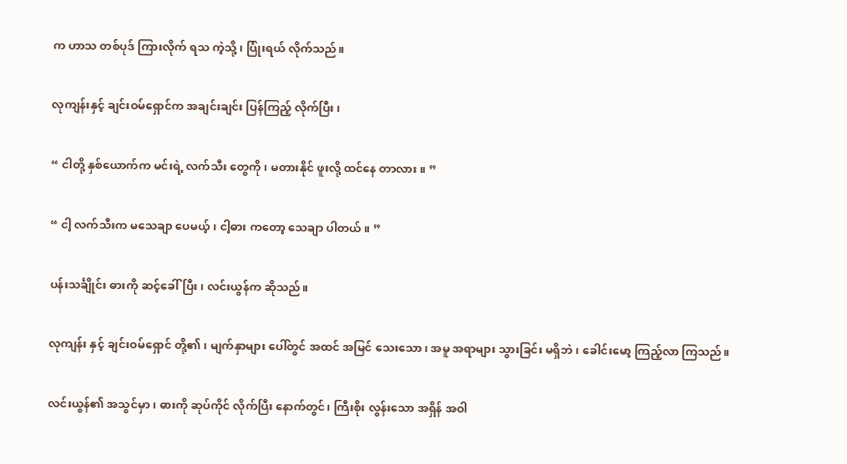က ဟာသ တစ်ပုဒ် ကြားလိုက် ရသ ကဲ့သို့၊ ပြုံးရယ် လိုက်သည်။

လုကျန်းနှင့် ချင်းဝမ်ရှောင်က အချင်းချင်း ပြန်ကြည့် လိုက်ပြီး၊

“ ငါတို့ နှစ်ယောက်က မင်းရဲ့ လက်သီး တွေကို၊ မတားနိုင် ဖူးလို့ ထင်နေ တာလား။ ”

“ ငါ့ လက်သီးက မသေချာ ပေမယ့်၊ ငါ့ဓား ကတော့ သေချာ ပါတယ်။ ”

ပန်းသင်္ချိုင်း ဓားကို ဆင့်ခေါ်ပြီး၊ လင်းယွန်က ဆိုသည်။

လုကျန်း နှင့် ချင်းဝမ်ရှောင် တို့၏၊ မျက်နှာများ ပေါ်တွင် အထင် အမြင် သေးသော၊ အမူ အရာများ သွားခြင်း မရှိဘဲ၊ ခေါင်းမော့ ကြည့်လာ ကြသည်။

လင်းယွန်၏ အသွင်မှာ၊ ဓားကို ဆုပ်ကိုင် လိုက်ပြီး နောက်တွင်၊ ကြီးစိုး လွန်းသော အရှိန် အဝါ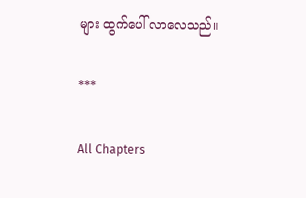များ ထွက်ပေါ် လာလေသည်။

***

All Chapters